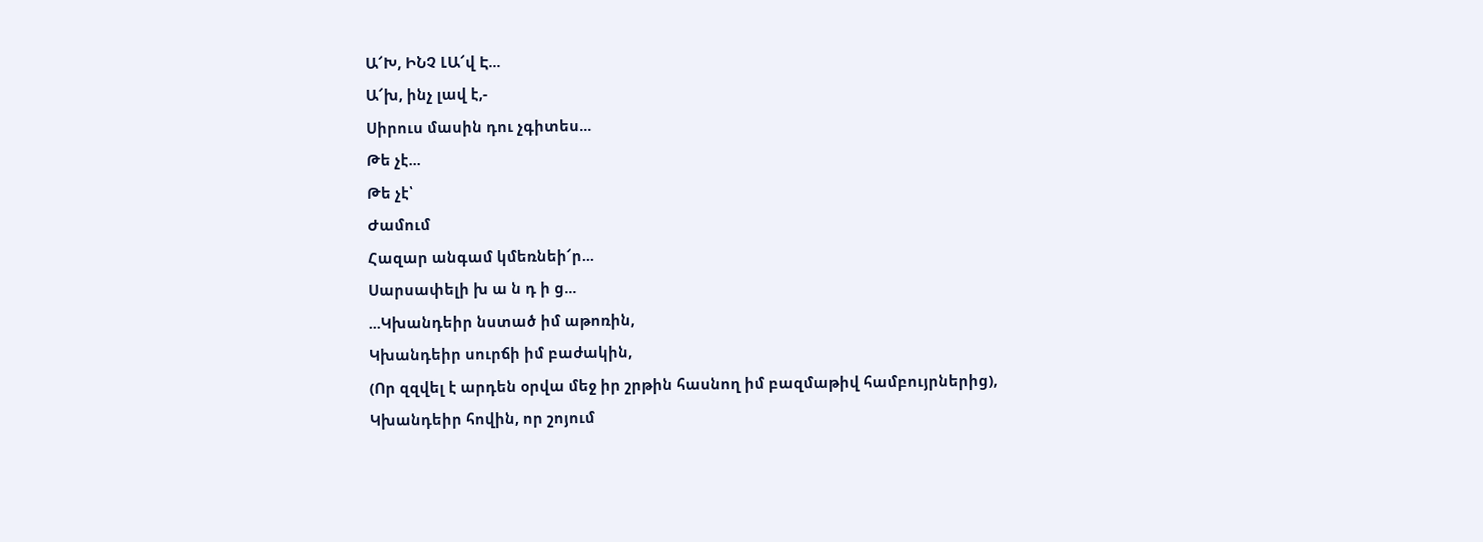Ա՜Խ, ԻՆՉ ԼԱ՜վ Է...
Ա՜խ, ինչ լավ է,-
Սիրուս մասին դու չգիտես...
Թե չէ...
Թե չէ՝
Ժամում
Հազար անգամ կմեռնեի՜ր...
Սարսափելի խ ա ն դ ի ց...
...Կխանդեիր նստած իմ աթոռին,
Կխանդեիր սուրճի իմ բաժակին,
(Որ զզվել է արդեն օրվա մեջ իր շրթին հասնող իմ բազմաթիվ համբույրներից),
Կխանդեիր հովին, որ շոյում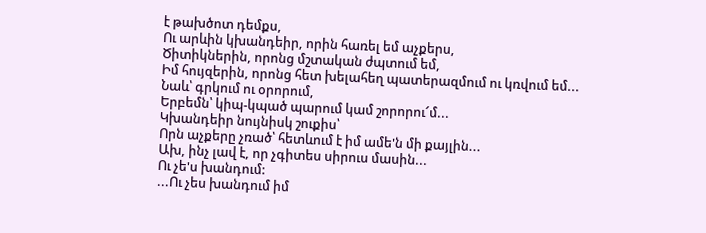է թախծոտ դեմքս,
Ու արևին կխանդեիր, որին հառել եմ աչքերս,
Ծիտիկներին, որոնց մշտական ժպտում եմ,
Իմ հույզերին, որոնց հետ խելահեղ պատերազմում ու կռվում եմ...
Նաև՝ գրկում ու օրորում,
Երբեմն՝ կիպ-կպած պարում կամ շորորու՜մ...
Կխանդեիր նույնիսկ շուքիս՝
Որն աչքերը չռած՝ հետևում է իմ ամե'ն մի քայլին...
Ախ, ինչ լավ է, որ չգիտես սիրուս մասին...
Ու չե'ս խանդում:
...Ու չես խանդում իմ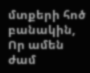մտքերի հոծ բանակին,
Որ ամեն ժամ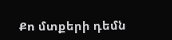Քո մտքերի դեմն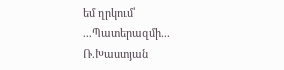եմ ղրկում՝
...Պատերազմի...
Ռ.Խաստյան